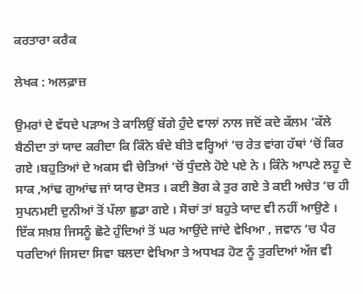ਕਰਤਾਰਾ ਕਰੈਕ

ਲੇਖਕ : ਅਲਫ਼ਾਜ਼

ਉਮਰਾਂ ਦੇ ਵੱਧਦੇ ਪੜਾਅ ਤੇ ਕਾਲਿਉਂ ਬੱਗੇ ਹੁੰਦੇ ਵਾਲਾਂ ਨਾਲ ਜਦੋਂ ਕਦੇ ਕੱਲਮ ‘ਕੱਲੇ ਬੈਠੀਦਾ ਤਾਂ ਯਾਦ ਕਰੀਦਾ ਕਿ ਕਿੰਨੇ ਬੰਦੇ ਬੀਤੇ ਵਰ੍ਹਿਆਂ ‘ਚ ਰੇਤ ਵਾਂਗ ਹੱਥਾਂ ‘ਚੋਂ ਕਿਰ ਗਏ ।ਬਹੁਤਿਆਂ ਦੇ ਅਕਸ ਵੀ ਚੇਤਿਆਂ ‘ਚੋਂ ਧੁੰਦਲੇ ਹੋਏ ਪਏ ਨੇ । ਕਿੰਨੇ ਆਪਣੇ ਲਹੂ ਦੇ ਸਾਕ ,ਆਂਢ ਗੁਆਂਢ ਜਾਂ ਯਾਰ ਦੋਸਤ । ਕਈ ਭੋਗ ਕੇ ਤੁਰ ਗਏ ਤੇ ਕਈ ਅਚੇਤ ‘ਚ ਹੀ ਸੁਪਨਮਈ ਦੁਨੀਆਂ ਤੋਂ ਪੱਲਾ ਛੁਡਾ ਗਏ । ਸੋਚਾਂ ਤਾਂ ਬਹੁਤੇ ਯਾਦ ਵੀ ਨਹੀਂ ਆਉਣੇ । ਇੱਕ ਸਖ਼ਸ਼ ਜਿਸਨੂੰ ਛੋਟੇ ਹੁੰਦਿਆਂ ਤੋਂ ਘਰ ਆਉਂਦੇ ਜਾਂਦੇ ਵੇਖਿਆ , ਜਵਾਨ ‘ਚ ਪੈਰ ਧਰਦਿਆਂ ਜਿਸਦਾ ਸਿਵਾ ਬਲਦਾ ਵੇਖਿਆ ਤੇ ਅਧਖੜ ਹੋਣ ਨੂੰ ਤੁਰਦਿਆਂ ਅੱਜ ਵੀ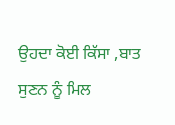ਉਹਦਾ ਕੋਈ ਕਿੱਸਾ ,ਬਾਤ ਸੁਣਨ ਨੂੰ ਮਿਲ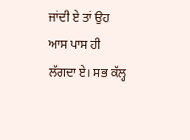ਜਾਂਦੀ ਏ ਤਾਂ ਉਹ ਆਸ ਪਾਸ ਹੀ ਲੱਗਦਾ ਏ। ਸਭ ਕੱਲ੍ਹ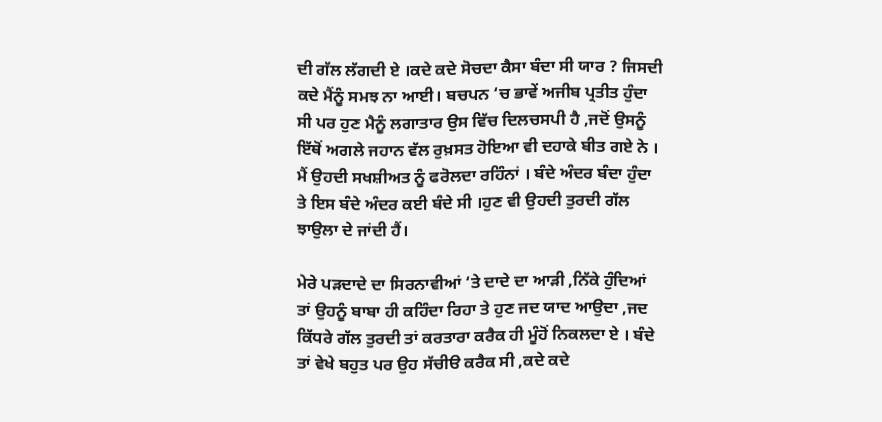ਦੀ ਗੱਲ ਲੱਗਦੀ ਏ ।ਕਦੇ ਕਦੇ ਸੋਚਦਾ ਕੈਸਾ ਬੰਦਾ ਸੀ ਯਾਰ ? ਜਿਸਦੀ ਕਦੇ ਮੈਂਨੂੰ ਸਮਝ ਨਾ ਆਈ। ਬਚਪਨ ‘ਚ ਭਾਵੇਂ ਅਜੀਬ ਪ੍ਰਤੀਤ ਹੁੰਦਾ ਸੀ ਪਰ ਹੁਣ ਮੈਨੂੰ ਲਗਾਤਾਰ ਉਸ ਵਿੱਚ ਦਿਲਚਸਪੀ ਹੈ ,ਜਦੋਂ ਉਸਨੂੰ ਇੱਥੋਂ ਅਗਲੇ ਜਹਾਨ ਵੱਲ ਰੁਖ਼ਸਤ ਹੋਇਆ ਵੀ ਦਹਾਕੇ ਬੀਤ ਗਏ ਨੇ । ਮੈਂ ਉਹਦੀ ਸਖਸ਼ੀਅਤ ਨੂੰ ਫਰੋਲਦਾ ਰਹਿੰਨਾਂ । ਬੰਦੇ ਅੰਦਰ ਬੰਦਾ ਹੁੰਦਾ ਤੇ ਇਸ ਬੰਦੇ ਅੰਦਰ ਕਈ ਬੰਦੇ ਸੀ ।ਹੁਣ ਵੀ ਉਹਦੀ ਤੁਰਦੀ ਗੱਲ ਝਾਉਲਾ ਦੇ ਜਾਂਦੀ ਹੈਂ।

ਮੇਰੇ ਪੜਦਾਦੇ ਦਾ ਸਿਰਨਾਵੀਆਂ ‘ਤੇ ਦਾਦੇ ਦਾ ਆੜੀ ,ਨਿੱਕੇ ਹੁੰਦਿਆਂ ਤਾਂ ਉਹਨੂੰ ਬਾਬਾ ਹੀ ਕਹਿੰਦਾ ਰਿਹਾ ਤੇ ਹੁਣ ਜਦ ਯਾਦ ਆਉਦਾ ,ਜਦ ਕਿੱਧਰੇ ਗੱਲ ਤੁਰਦੀ ਤਾਂ ਕਰਤਾਰਾ ਕਰੈਕ ਹੀ ਮੂੰਹੋਂ ਨਿਕਲਦਾ ਏ । ਬੰਦੇ ਤਾਂ ਵੇਖੇ ਬਹੁਤ ਪਰ ਉਹ ਸੱਚੀੳ ਕਰੈਕ ਸੀ ,ਕਦੇ ਕਦੇ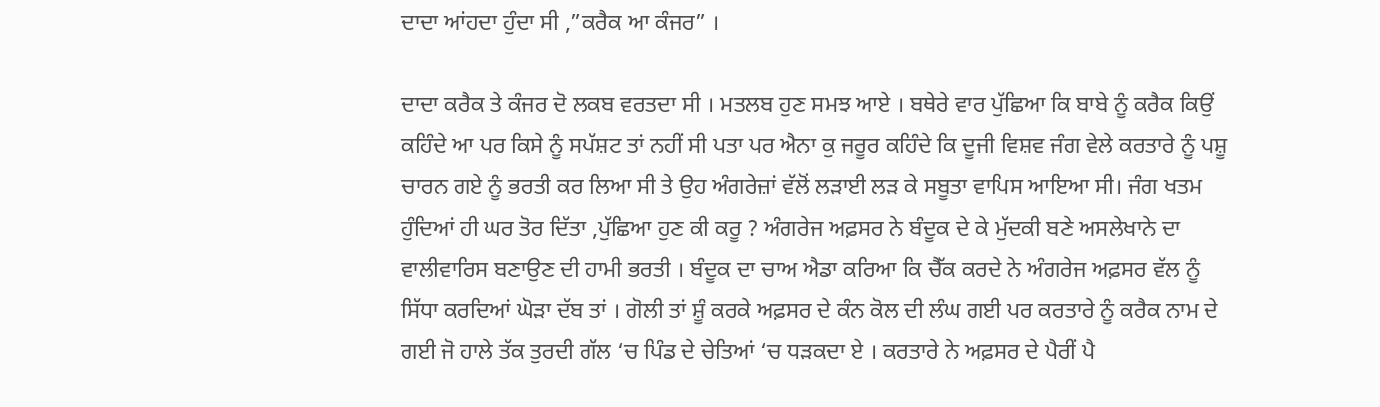ਦਾਦਾ ਆਂਹਦਾ ਹੁੰਦਾ ਸੀ ,”ਕਰੈਕ ਆ ਕੰਜਰ” ।

ਦਾਦਾ ਕਰੈਕ ਤੇ ਕੰਜਰ ਦੋ ਲਕਬ ਵਰਤਦਾ ਸੀ । ਮਤਲਬ ਹੁਣ ਸਮਝ ਆਏ । ਬਥੇਰੇ ਵਾਰ ਪੁੱਛਿਆ ਕਿ ਬਾਬੇ ਨੂੰ ਕਰੈਕ ਕਿਉਂ ਕਹਿੰਦੇ ਆ ਪਰ ਕਿਸੇ ਨੂੰ ਸਪੱਸ਼ਟ ਤਾਂ ਨਹੀਂ ਸੀ ਪਤਾ ਪਰ ਐਨਾ ਕੁ ਜਰੂਰ ਕਹਿੰਦੇ ਕਿ ਦੂਜੀ ਵਿਸ਼ਵ ਜੰਗ ਵੇਲੇ ਕਰਤਾਰੇ ਨੂੰ ਪਸ਼ੂ ਚਾਰਨ ਗਏ ਨੂੰ ਭਰਤੀ ਕਰ ਲਿਆ ਸੀ ਤੇ ਉਹ ਅੰਗਰੇਜ਼ਾਂ ਵੱਲੋਂ ਲੜਾਈ ਲੜ ਕੇ ਸਬੂਤਾ ਵਾਪਿਸ ਆਇਆ ਸੀ। ਜੰਗ ਖਤਮ ਹੁੰਦਿਆਂ ਹੀ ਘਰ ਤੋਰ ਦਿੱਤਾ ,ਪੁੱਛਿਆ ਹੁਣ ਕੀ ਕਰੂ ? ਅੰਗਰੇਜ ਅਫ਼ਸਰ ਨੇ ਬੰਦੂਕ ਦੇ ਕੇ ਮੁੱਦਕੀ ਬਣੇ ਅਸਲੇਖਾਨੇ ਦਾ ਵਾਲੀਵਾਰਿਸ ਬਣਾਉਣ ਦੀ ਹਾਮੀ ਭਰਤੀ । ਬੰਦੂਕ ਦਾ ਚਾਅ ਐਡਾ ਕਰਿਆ ਕਿ ਚੈੱਕ ਕਰਦੇ ਨੇ ਅੰਗਰੇਜ ਅਫ਼ਸਰ ਵੱਲ ਨੂੰ ਸਿੱਧਾ ਕਰਦਿਆਂ ਘੋੜਾ ਦੱਬ ਤਾਂ । ਗੋਲੀ ਤਾਂ ਸ਼ੂੰ ਕਰਕੇ ਅਫ਼ਸਰ ਦੇ ਕੰਨ ਕੋਲ ਦੀ ਲੰਘ ਗਈ ਪਰ ਕਰਤਾਰੇ ਨੂੰ ਕਰੈਕ ਨਾਮ ਦੇ ਗਈ ਜੋ ਹਾਲੇ ਤੱਕ ਤੁਰਦੀ ਗੱਲ ‘ਚ ਪਿੰਡ ਦੇ ਚੇਤਿਆਂ ‘ਚ ਧੜਕਦਾ ਏ । ਕਰਤਾਰੇ ਨੇ ਅਫ਼ਸਰ ਦੇ ਪੈਰੀਂ ਪੈ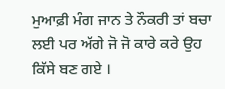ਮੁਆਫ਼ੀ ਮੰਗ ਜਾਨ ਤੇ ਨੌਕਰੀ ਤਾਂ ਬਚਾ ਲਈ ਪਰ ਅੱਗੇ ਜੋ ਜੋ ਕਾਰੇ ਕਰੇ ਉਹ ਕਿੱਸੇ ਬਣ ਗਏ ।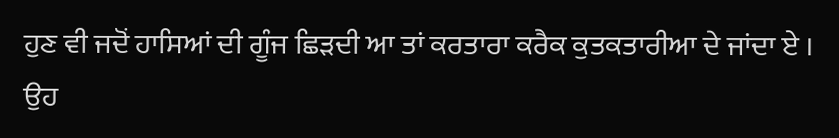ਹੁਣ ਵੀ ਜਦੋਂ ਹਾਸਿਆਂ ਦੀ ਗੂੰਜ ਛਿੜਦੀ ਆ ਤਾਂ ਕਰਤਾਰਾ ਕਰੈਕ ਕੁਤਕਤਾਰੀਆ ਦੇ ਜਾਂਦਾ ਏ । ਉਹ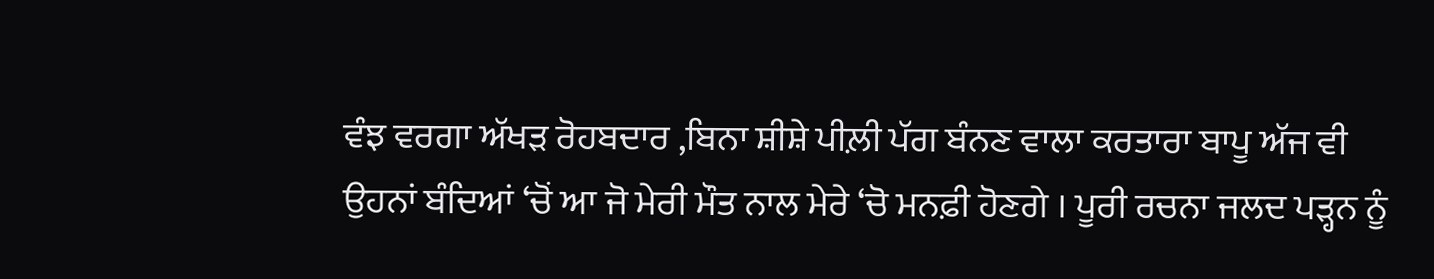ਵੰਝ ਵਰਗਾ ਅੱਖੜ ਰੋਹਬਦਾਰ ,ਬਿਨਾ ਸ਼ੀਸ਼ੇ ਪੀਲ਼ੀ ਪੱਗ ਬੰਨਣ ਵਾਲਾ ਕਰਤਾਰਾ ਬਾਪੂ ਅੱਜ ਵੀ ਉਹਨਾਂ ਬੰਦਿਆਂ ‘ਚੋਂ ਆ ਜੋ ਮੇਰੀ ਮੌਤ ਨਾਲ ਮੇਰੇ ‘ਚੋ ਮਨਫ਼ੀ ਹੋਣਗੇ । ਪੂਰੀ ਰਚਨਾ ਜਲਦ ਪੜ੍ਹਨ ਨੂੰ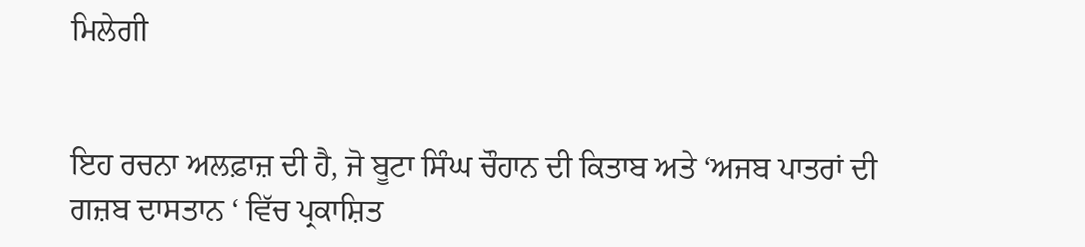ਮਿਲੇਗੀ


ਇਹ ਰਚਨਾ ਅਲਫ਼ਾਜ਼ ਦੀ ਹੈ, ਜੋ ਬੂਟਾ ਸਿੰਘ ਚੌਹਾਨ ਦੀ ਕਿਤਾਬ ਅਤੇ ‘ਅਜਬ ਪਾਤਰਾਂ ਦੀ ਗਜ਼ਬ ਦਾਸਤਾਨ ‘ ਵਿੱਚ ਪ੍ਰਕਾਸ਼ਿਤ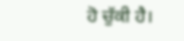ਹੋ ਚੁੱਕੀ ਹੈ।